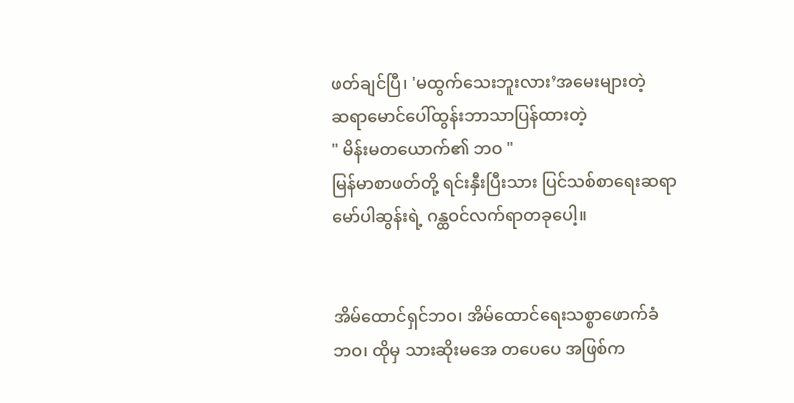ဖတ်ချင်ပြီ၊ 'မထွက်သေးဘူးလား’အမေးများတဲ့
ဆရာမောင်ပေါ်ထွန်းဘာသာပြန်ထားတဲ့
" မိန်းမတယောက်၏ ဘဝ "
မြန်မာစာဖတ်တို့ ရင်းနှီးပြီးသား ပြင်သစ်စာရေးဆရာ
မော်ပါဆွန်းရဲ့ ဂန္ထဝင်လက်ရာတခုပေါ့။


အိမ်ထောင်ရှင်ဘဝ၊ အိမ်ထောင်ရေးသစ္စာဖောက်ခံ
ဘဝ၊ ထိုမှ သားဆိုးမအေ တပေပေ အဖြစ်က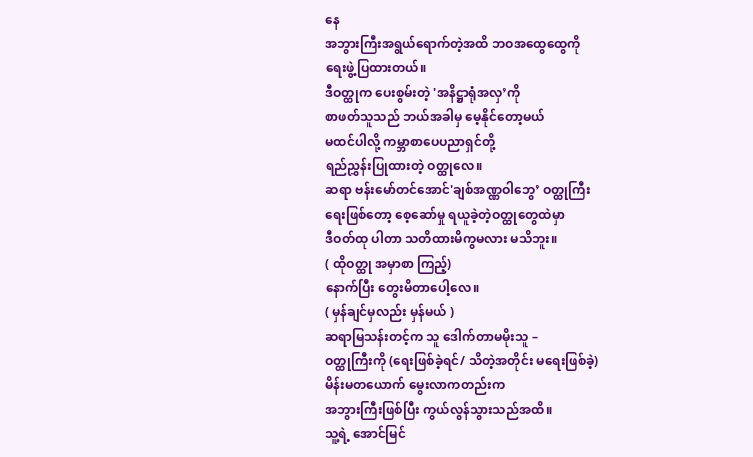နေ
အဘွားကြီးအရွယ်ရောက်တဲ့အထိ ဘဝအထွေထွေကို
ရေးဖွဲ့ပြထားတယ်။
ဒီဝတ္ထုက ပေးစွမ်းတဲ့ 'အနိဋ္ဌာရုံအလှ’ကို
စာဖတ်သူသည် ဘယ်အခါမှ မေ့နိုင်တော့မယ်
မထင်ပါလို့ ကမ္ဘာစာပေပညာရှင်တို့
ရည်ညွှန်းပြုထားတဲ့ ဝတ္ထုလေ။
ဆရာ ဗန်းမော်တင်အောင်'ချစ်အဏ္ဏဝါဘွေ’ ဝတ္ထုကြီး
ရေးဖြစ်တော့ စေ့ဆော်မှု ရယူခဲ့တဲ့ဝတ္ထုတွေထဲမှာ
ဒီဝတ်ထု ပါတာ သတိထားမိကွမလား မသိဘူး။
( ထိုဝတ္ထု အမှာစာ ကြည့်)
နောက်ပြီး တွေးမိတာပေါ့လေ။
( မှန်ချင်မှလည်း မှန်မယ် )
ဆရာမြသန်းတင့်က သူ ဒေါက်တာမမိုးသူ –
ဝတ္ထုကြီးကို (ရေးဖြစ်ခဲ့ရင်/ သိတဲ့အတိုင်း မရေးဖြစ်ခဲ့)
မိန်းမတယောက် မွေးလာကတည်းက
အဘွားကြီးဖြစ်ပြီး ကွယ်လွန်သွားသည်အထိ။
သူ့ရဲ့ အောင်မြင်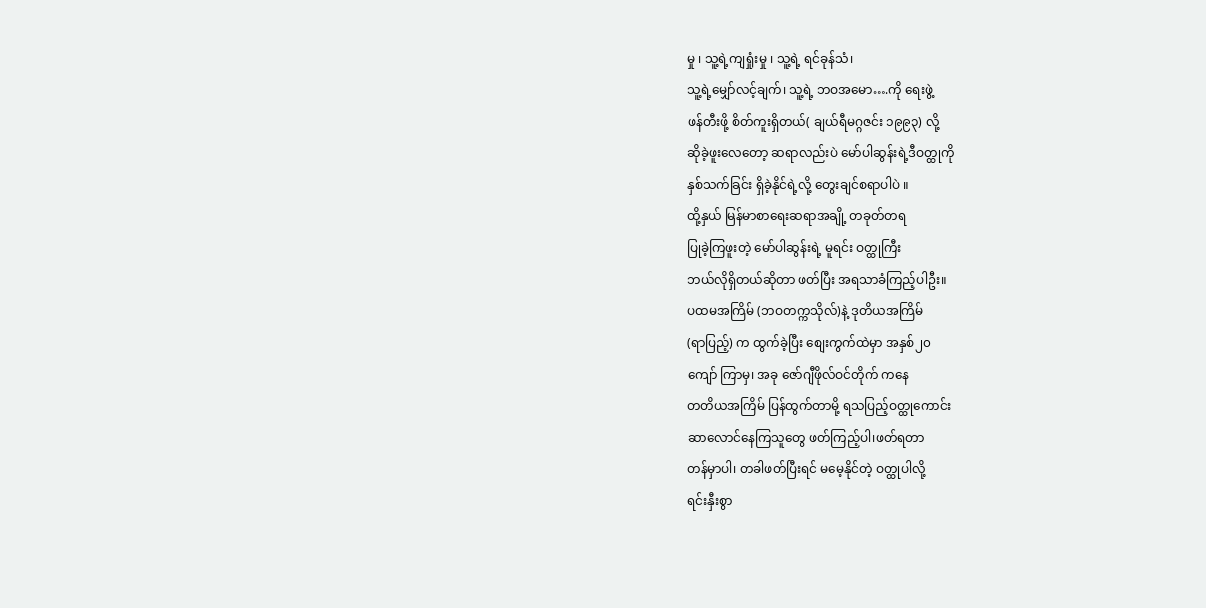မှု ၊ သူ့ရဲ့ကျရှုံးမှု ၊ သူ့ရဲ့ ရင်ခုန်သံ၊
သူ့ရဲ့မျှော်လင့်ချက်၊ သူ့ရဲ့ ဘဝအမော….ကို ရေးဖွဲ့
ဖန်တီးဖို့ စိတ်ကူးရှိတယ်( ချယ်ရီမဂ္ဂဇင်း ၁၉၉၃) လို့
ဆိုခဲ့ဖူးလေတော့ ဆရာလည်းပဲ မော်ပါဆွန်းရဲ့ဒီဝတ္ထုကို
နှစ်သက်ခြင်း ရှိခဲ့နိုင်ရဲ့လို့ တွေးချင်စရာပါပဲ ။
ထို့နှယ် မြန်မာစာရေးဆရာအချို့ တခုတ်တရ
ပြုခဲ့ကြဖူးတဲ့ မော်ပါဆွန်းရဲ့ မူရင်း ဝတ္ထုကြီး
ဘယ်လိုရှိတယ်ဆိုတာ ဖတ်ပြီး အရသာခံကြည့်ပါဦး။
ပထမအကြိမ် (ဘဝတက္ကသိုလ်)နဲ့ ဒုတိယအကြိမ်
(ရာပြည့်) က ထွက်ခဲ့ပြီး စျေးကွက်ထဲမှာ အနှစ်၂၀
ကျော် ကြာမှ၊ အခု ဇော်ဂျီဖိုလ်ဝင်တိုက် ကနေ
တတိယအကြိမ် ပြန်ထွက်တာမို့ ရသပြည့်ဝတ္ထုကောင်း
ဆာလောင်နေကြသူတွေ ဖတ်ကြည့်ပါ၊ဖတ်ရတာ
တန်မှာပါ၊ တခါဖတ်ပြီးရင် မမေ့နိုင်တဲ့ ဝတ္ထုပါလို့
ရင်းနှီးစွာ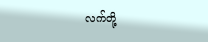လက်တို့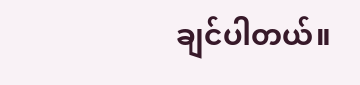ချင်ပါတယ်။